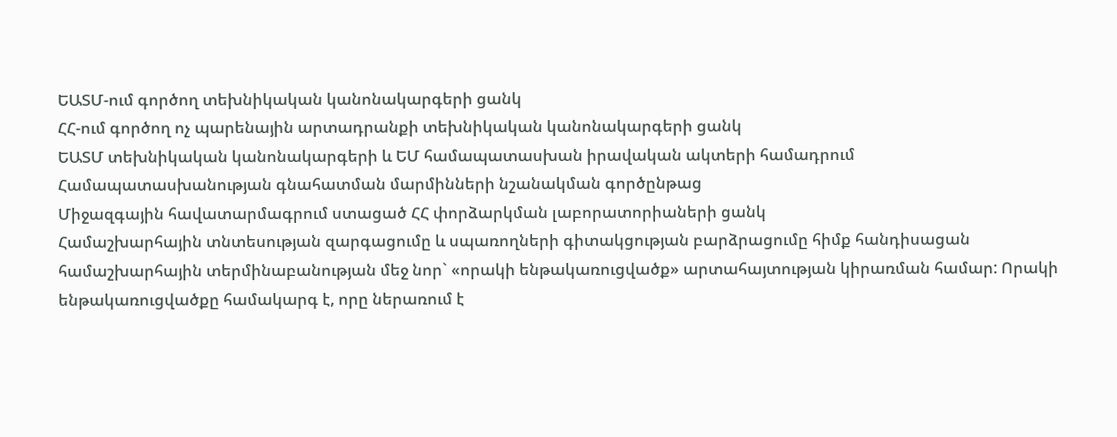ԵԱՏՄ-ում գործող տեխնիկական կանոնակարգերի ցանկ
ՀՀ-ում գործող ոչ պարենային արտադրանքի տեխնիկական կանոնակարգերի ցանկ
ԵԱՏՄ տեխնիկական կանոնակարգերի և ԵՄ համապատասխան իրավական ակտերի համադրում
Համապատասխանության գնահատման մարմինների նշանակման գործընթաց
Միջազգային հավատարմագրում ստացած ՀՀ փորձարկման լաբորատորիաների ցանկ
Համաշխարհային տնտեսության զարգացումը և սպառողների գիտակցության բարձրացումը հիմք հանդիսացան համաշխարհային տերմինաբանության մեջ նոր` «որակի ենթակառուցվածք» արտահայտության կիրառման համար: Որակի ենթակառուցվածքը համակարգ է, որը ներառում է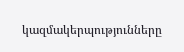կազմակերպությունները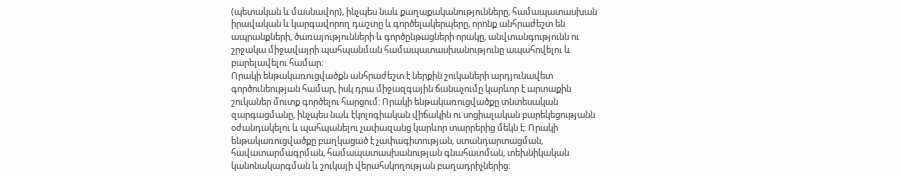(պետական և մասնավոր), ինչպես նաև քաղաքականությունները, համապատասխան իրավական և կարգավորող դաշտը և գործելակերպերը, որոնք անհրաժեշտ են ապրանքների, ծառայությունների և գործընթացների որակը, անվտանգությունն ու շրջակա միջավայրի պահպանման համապատասխանությունը ապահովելու և բարելավելու համար։
Որակի ենթակառուցվածքն անհրաժեշտ է ներքին շուկաների արդյունավետ գործունեության համար, իսկ դրա միջազգային ճանաչումը կարևոր է արտաքին շուկաներ մուտք գործելու հարցում: Որակի ենթակառուցվածքը տնտեսական զարգացմանը, ինչպես նաև էկոլոգիական վիճակին ու սոցիալական բարեկեցությանն օժանդակելու և պահպանելու չափազանց կարևոր տարրերից մեկն է: Որակի ենթակառուցվածքը բաղկացած է չափագիտության, ստանդարտացման, հավատարմագրման, համապատասխանության գնահատման, տեխնիկական կանոնակարգման և շուկայի վերահսկողության բաղադրիչներից: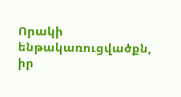Որակի ենթակառուցվածքն, իր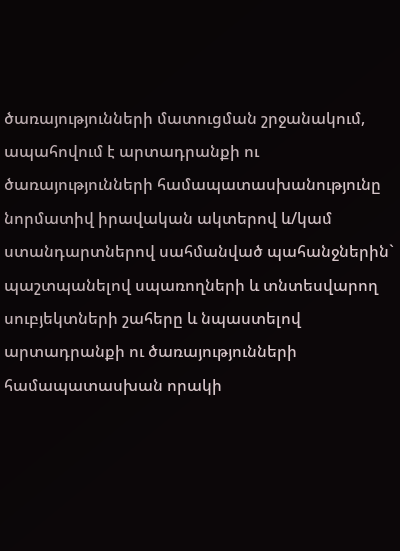ծառայությունների մատուցման շրջանակում, ապահովում է արտադրանքի ու ծառայությունների համապատասխանությունը նորմատիվ իրավական ակտերով և/կամ ստանդարտներով սահմանված պահանջներին` պաշտպանելով սպառողների և տնտեսվարող սուբյեկտների շահերը և նպաստելով արտադրանքի ու ծառայությունների համապատասխան որակի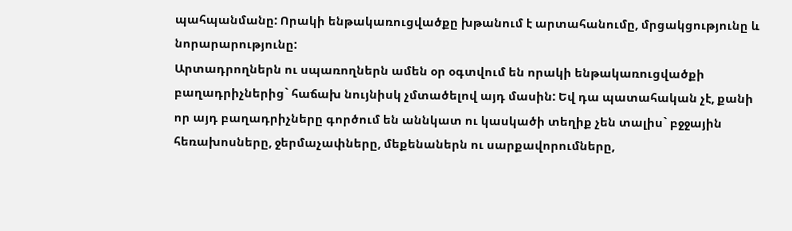պահպանմանը: Որակի ենթակառուցվածքը խթանում է արտահանումը, մրցակցությունը և նորարարությունը:
Արտադրողներն ու սպառողներն ամեն օր օգտվում են որակի ենթակառուցվածքի բաղադրիչներից` հաճախ նույնիսկ չմտածելով այդ մասին: Եվ դա պատահական չէ, քանի որ այդ բաղադրիչները գործում են աննկատ ու կասկածի տեղիք չեն տալիս` բջջային հեռախոսները, ջերմաչափները, մեքենաներն ու սարքավորումները,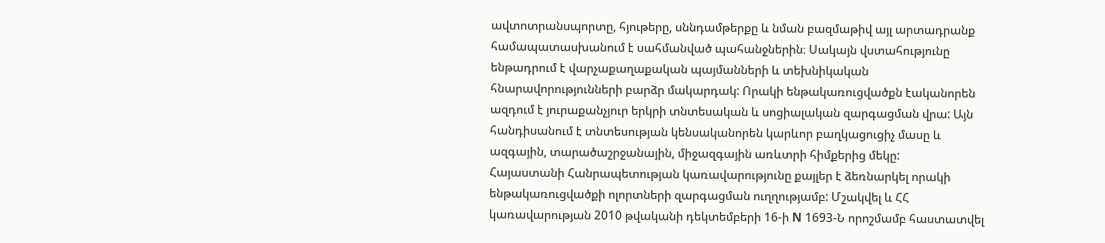ավտոտրանսպորտը, հյութերը, սննդամթերքը և նման բազմաթիվ այլ արտադրանք համապատասխանում է սահմանված պահանջներին։ Սակայն վստահությունը ենթադրում է վարչաքաղաքական պայմանների և տեխնիկական հնարավորությունների բարձր մակարդակ: Որակի ենթակառուցվածքն էականորեն ազդում է յուրաքանչյուր երկրի տնտեսական և սոցիալական զարգացման վրա: Այն հանդիսանում է տնտեսության կենսականորեն կարևոր բաղկացուցիչ մասը և ազգային, տարածաշրջանային, միջազգային առևտրի հիմքերից մեկը:
Հայաստանի Հանրապետության կառավարությունը քայլեր է ձեռնարկել որակի ենթակառուցվածքի ոլորտների զարգացման ուղղությամբ: Մշակվել և ՀՀ կառավարության 2010 թվականի դեկտեմբերի 16-ի N 1693-Ն որոշմամբ հաստատվել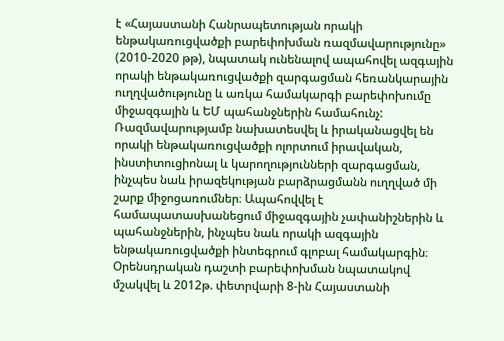է «Հայաստանի Հանրապետության որակի ենթակառուցվածքի բարեփոխման ռազմավարությունը» (2010-2020 թթ), նպատակ ունենալով ապահովել ազգային որակի ենթակառուցվածքի զարգացման հեռանկարային ուղղվածությունը և առկա համակարգի բարեփոխումը միջազգային և ԵՄ պահանջներին համահունչ: Ռազմավարությամբ նախատեսվել և իրականացվել են որակի ենթակառուցվածքի ոլորտում իրավական, ինստիտուցիոնալ և կարողությունների զարգացման, ինչպես նաև իրազեկության բարձրացմանն ուղղված մի շարք միջոցառումներ։ Ապահովվել է համապատասխանեցում միջազգային չափանիշներին և պահանջներին, ինչպես նաև որակի ազգային ենթակառուցվածքի ինտեգրում գլոբալ համակարգին։
Օրենսդրական դաշտի բարեփոխման նպատակով մշակվել և 2012թ. փետրվարի 8-ին Հայաստանի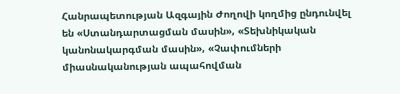Հանրապետության Ազգային Ժողովի կողմից ընդունվել են «Ստանդարտացման մասին», «Տեխնիկական կանոնակարգման մասին», «Չափումների միասնականության ապահովման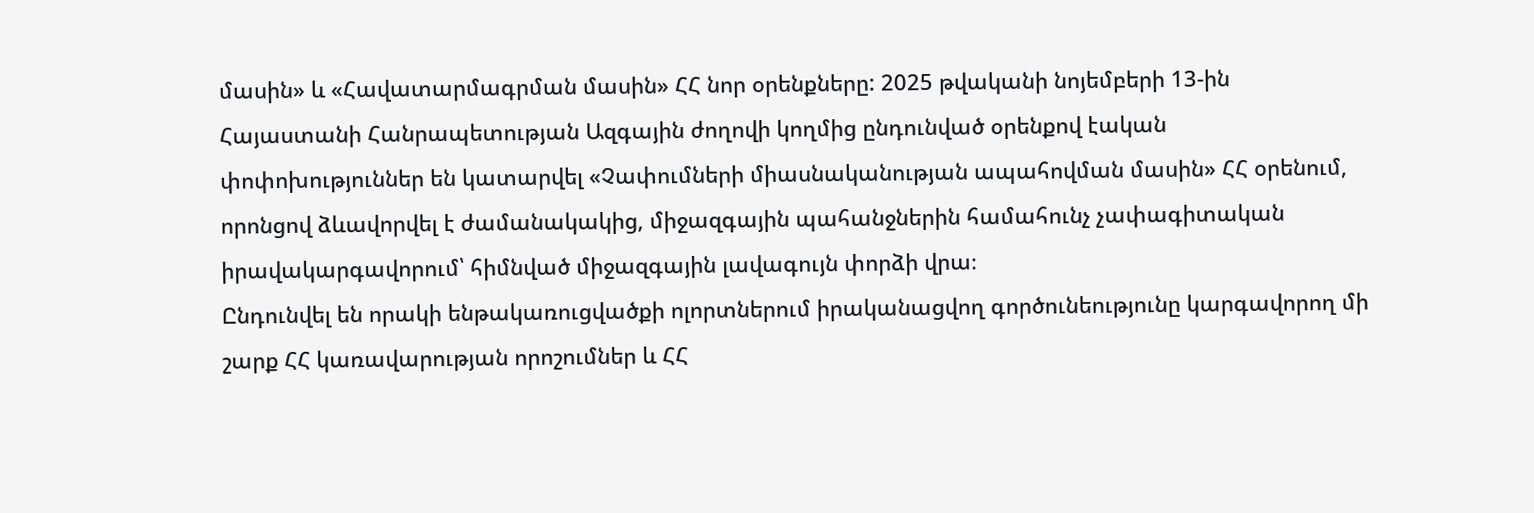մասին» և «Հավատարմագրման մասին» ՀՀ նոր օրենքները: 2025 թվականի նոյեմբերի 13-ին Հայաստանի Հանրապետության Ազգային ժողովի կողմից ընդունված օրենքով էական փոփոխություններ են կատարվել «Չափումների միասնականության ապահովման մասին» ՀՀ օրենում, որոնցով ձևավորվել է ժամանակակից, միջազգային պահանջներին համահունչ չափագիտական իրավակարգավորում՝ հիմնված միջազգային լավագույն փորձի վրա։
Ընդունվել են որակի ենթակառուցվածքի ոլորտներում իրականացվող գործունեությունը կարգավորող մի շարք ՀՀ կառավարության որոշումներ և ՀՀ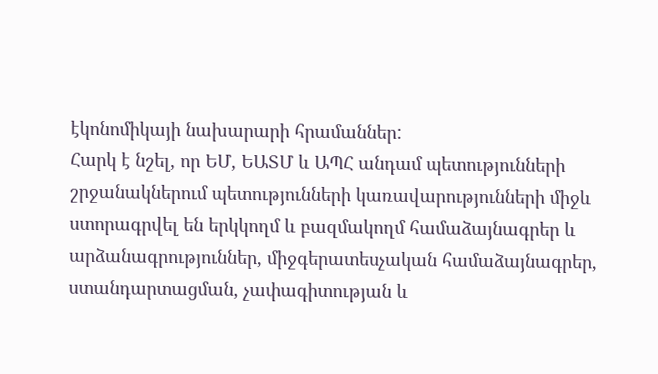էկոնոմիկայի նախարարի հրամաններ:
Հարկ է նշել, որ ԵՄ, ԵԱՏՄ և ԱՊՀ անդամ պետությունների շրջանակներում պետությունների կառավարությունների միջև ստորագրվել են երկկողմ և բազմակողմ համաձայնագրեր և արձանագրություններ, միջգերատեսչական համաձայնագրեր, ստանդարտացման, չափագիտության և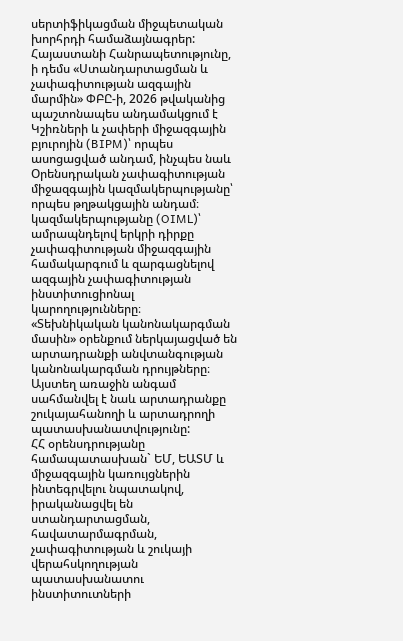սերտիֆիկացման միջպետական խորհրդի համաձայնագրեր:
Հայաստանի Հանրապետությունը, ի դեմս «Ստանդարտացման և չափագիտության ազգային մարմին» ՓԲԸ-ի, 2026 թվականից պաշտոնապես անդամակցում է Կշիռների և չափերի միջազգային բյուրոյին (BIPM)՝ որպես ասոցացված անդամ, ինչպես նաև Օրենսդրական չափագիտության միջազգային կազմակերպությանը՝ որպես թղթակցային անդամ։ կազմակերպությանը (OIML)՝ ամրապնդելով երկրի դիրքը չափագիտության միջազգային համակարգում և զարգացնելով ազգային չափագիտության ինստիտուցիոնալ կարողությունները։
«Տեխնիկական կանոնակարգման մասին» օրենքում ներկայացված են արտադրանքի անվտանգության կանոնակարգման դրույթները։ Այստեղ առաջին անգամ սահմանվել է նաև արտադրանքը շուկայահանողի և արտադրողի պատասխանատվությունը:
ՀՀ օրենսդրությանը համապատասխան` ԵՄ, ԵԱՏՄ և միջազգային կառույցներին ինտեգրվելու նպատակով, իրականացվել են ստանդարտացման, հավատարմագրման, չափագիտության և շուկայի վերահսկողության պատասխանատու ինստիտուտների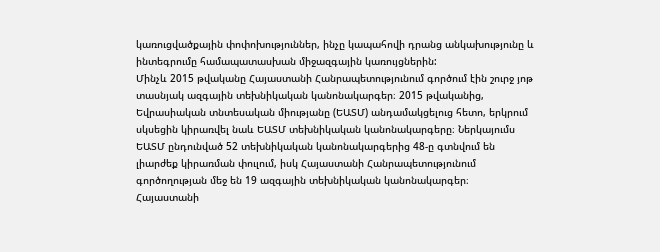կառուցվածքային փոփոխություններ, ինչը կապահովի դրանց անկախությունը և ինտեգրումը համապատասխան միջազգային կառույցներին:
Մինչև 2015 թվականը Հայաստանի Հանրապետությունում գործում էին շուրջ յոթ տասնյակ ազգային տեխնիկական կանոնակարգեր։ 2015 թվականից, Եվրասիական տնտեսական միությանը (ԵԱՏՄ) անդամակցելուց հետո, երկրում սկսեցին կիրառվել նաև ԵԱՏՄ տեխնիկական կանոնակարգերը։ Ներկայումս ԵԱՏՄ ընդունված 52 տեխնիկական կանոնակարգերից 48-ը գտնվում են լիարժեք կիրառման փուլում, իսկ Հայաստանի Հանրապետությունում գործողության մեջ են 19 ազգային տեխնիկական կանոնակարգեր։
Հայաստանի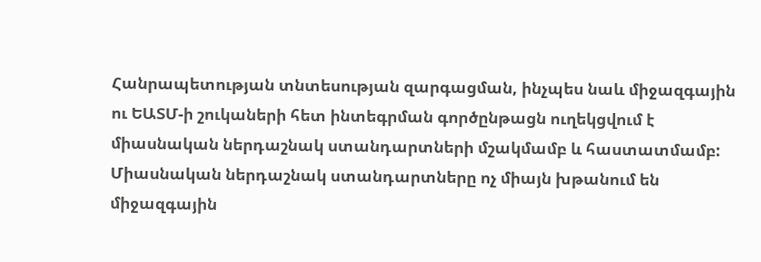Հանրապետության տնտեսության զարգացման, ինչպես նաև միջազգային ու ԵԱՏՄ-ի շուկաների հետ ինտեգրման գործընթացն ուղեկցվում է միասնական ներդաշնակ ստանդարտների մշակմամբ և հաստատմամբ: Միասնական ներդաշնակ ստանդարտները ոչ միայն խթանում են միջազգային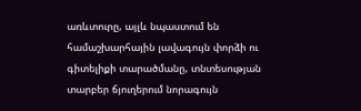առևտուրը, այլև նպաստում են համաշխարհային լավագույն փորձի ու գիտելիքի տարածմանը, տնտեսության տարբեր ճյուղերում նորագույն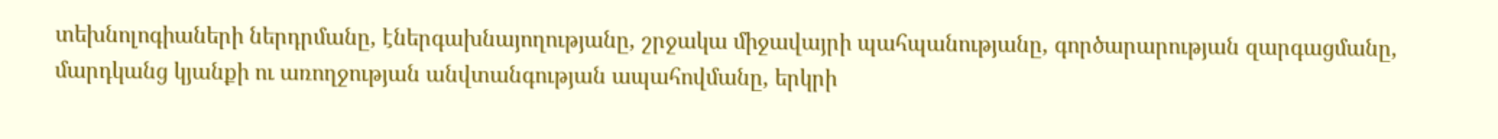տեխնոլոգիաների ներդրմանը, էներգախնայողությանը, շրջակա միջավայրի պահպանությանը, գործարարության զարգացմանը, մարդկանց կյանքի ու առողջության անվտանգության ապահովմանը, երկրի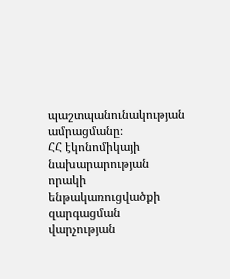պաշտպանունակության ամրացմանը։
ՀՀ էկոնոմիկայի նախարարության որակի ենթակառուցվածքի զարգացման վարչության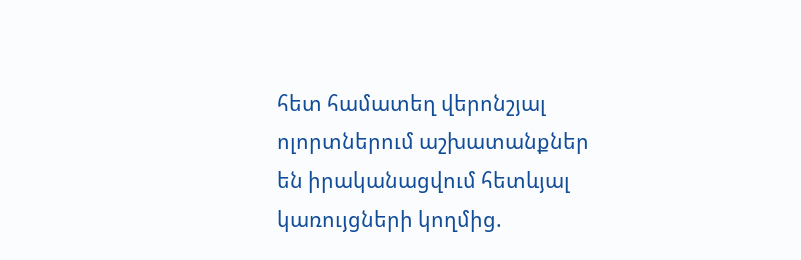հետ համատեղ վերոնշյալ ոլորտներում աշխատանքներ են իրականացվում հետևյալ կառույցների կողմից.